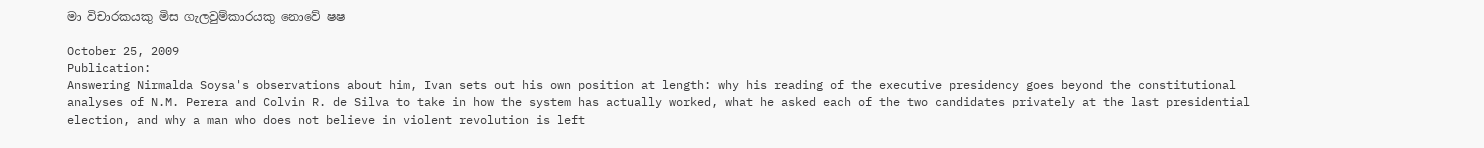මා විචාරකයකු මිස ගැලවුම්කාරයකු නොවේ ෂෂ

October 25, 2009
Publication:
Answering Nirmalda Soysa's observations about him, Ivan sets out his own position at length: why his reading of the executive presidency goes beyond the constitutional analyses of N.M. Perera and Colvin R. de Silva to take in how the system has actually worked, what he asked each of the two candidates privately at the last presidential election, and why a man who does not believe in violent revolution is left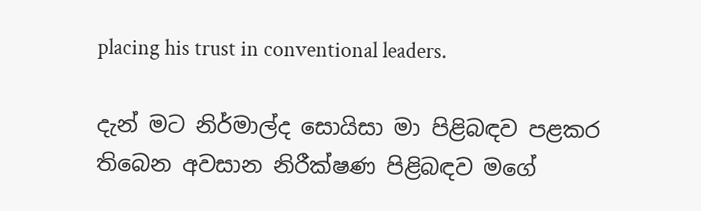placing his trust in conventional leaders.

දැන් මට නිර්මාල්ද සොයිසා මා පිළිබඳව පළකර තිබෙන අවසාන නිරීක්ෂණ පිළිබඳව මගේ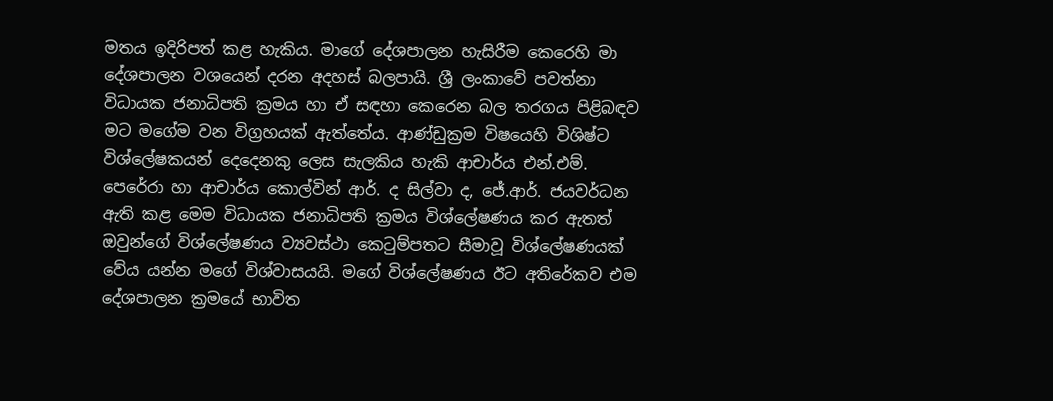මතය ඉදිරිපත් කළ හැකිය. මාගේ දේශපාලන හැසිරීම කෙරෙහි මා දේශපාලන වශයෙන් දරන අදහස් බලපායි. ශ්‍රී ලංකාවේ පවත්නා විධායක ජනාධිපති ක්‍රමය හා ඒ සඳහා කෙරෙන බල තරගය පිළිබඳව මට මගේම වන විග්‍රහයක් ඇත්තේය. ආණ්ඩුක්‍රම විෂයෙහි විශිෂ්ට විශ්ලේෂකයන් දෙදෙනකු ලෙස සැලකිය හැකි ආචාර්ය එන්.එම්. පෙරේරා හා ආචාර්ය කොල්වින් ආර්. ද සිල්වා ද, ජේ.ආර්. ජයවර්ධන ඇති කළ මෙම විධායක ජනාධිපති ක්‍රමය විශ්ලේෂණය කර ඇතත් ඔවුන්ගේ විශ්ලේෂණය ව්‍යවස්ථා කෙටුම්පතට සීමාවූ විශ්ලේෂණයක් වේය යන්න මගේ විශ්වාසයයි. මගේ විශ්ලේෂණය ඊට අතිරේකව එම දේශපාලන ක්‍රමයේ භාවිත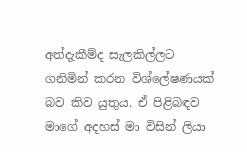අත්දැකීම්ද සැලකිල්ලට ගනිමින් කරන විශ්ලේෂණයක් බව කිව යුතුය. ඒ පිළිබඳව මාගේ අදහස් මා විසින් ලියා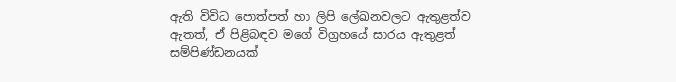ඇති විවිධ පොත්පත් හා ලිපි ලේඛනවලට ඇතුළත්ව ඇතත්, ඒ පිළිබඳව මගේ විග්‍රහයේ සාරය ඇතුළත් සම්පිණ්ඩනයක්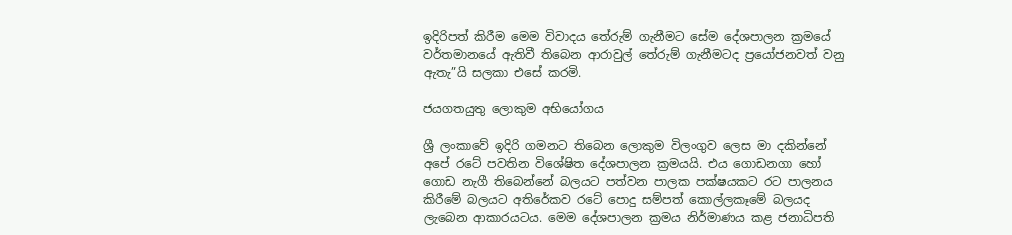ඉදිරිපත් කිරීම මෙම විවාදය තේරුම් ගැනීමට සේම දේශපාලන ක්‍රමයේ වර්තමානයේ ඇතිවී තිබෙන ආරාවුල් තේරුම් ගැනීමටද ප්‍රයෝජනවත් වනු ඇතැ”යි සලකා එසේ කරමි.

ජයගතයුතු ලොකුම අභියෝගය

ශ්‍රී ලංකාවේ ඉදිරි ගමනට තිබෙන ලොකුම විලංගුව ලෙස මා දකින්නේ අපේ රටේ පවතින විශේෂිත දේශපාලන ක්‍රමයයි. එය ගොඩනගා හෝ ගොඩ නැගී තිබෙන්නේ බලයට පත්වන පාලක පක්ෂයකට රට පාලනය කිරීමේ බලයට අතිරේකව රටේ පොදු සම්පත් කොල්ලකෑමේ බලයද ලැබෙන ආකාරයටය. මෙම දේශපාලන ක්‍රමය නිර්මාණය කළ ජනාධිපති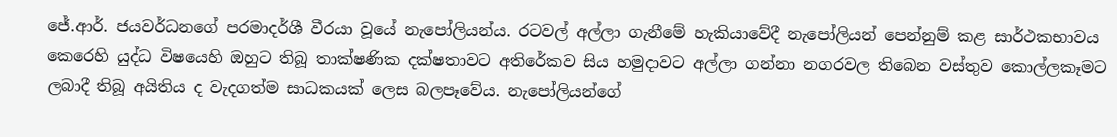ජේ.ආර්. ජයවර්ධනගේ පරමාදර්ශී වීරයා වූයේ නැපෝලියන්ය. රටවල් අල්ලා ගැනීමේ හැකියාවේදී නැපෝලියන් පෙන්නුම් කළ සාර්ථකභාවය කෙරෙහි යුද්ධ විෂයෙහි ඔහුට තිබූ තාක්ෂණික දක්ෂතාවට අතිරේකව සිය හමුදාවට අල්ලා ගන්නා නගරවල තිබෙන වස්තුව කොල්ලකෑමට ලබාදී තිබූ අයිතිය ද වැදගත්ම සාධකයක් ලෙස බලපෑවේය. නැපෝලියන්ගේ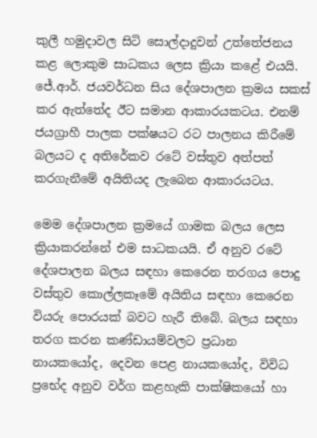කුලී හමුදාවල සිටි සොල්දාදුවන් උත්තේජනය කළ ලොකුම සාධකය ලෙස ක්‍රියා කළේ එයයි. ජේ.ආර්. ජයවර්ධන සිය දේශපාලන ක්‍රමය සකස් කර ඇත්තේද ඊට සමාන ආකාරයකටය. එනම් ජයග්‍රාහී පාලක පක්ෂයට රට පාලනය කිරීමේ බලයට ද අතිරේකව රටේ වස්තුව අත්පත් කරගැනීමේ අයිතියද ලැබෙන ආකාරයටය.

මෙම දේශපාලන ක්‍රමයේ ගාමක බලය ලෙස ක්‍රියාකරන්නේ එම සාධකයයි. ඒ අනුව රටේ දේශපාලන බලය සඳහා කෙරෙන තරගය පොදු වස්තුව කොල්ලකෑමේ අයිතිය සඳහා කෙරෙන වියරු පොරයක් බවට හැරී තිබේ. බලය සඳහා තරග කරන කණ්ඩායම්වලට ප්‍රධාන නායකයෝද, දෙවන පෙළ නායකයෝද, විවිධ ප්‍රභේද අනුව වර්ග කළහැකි පාක්ෂිකයෝ හා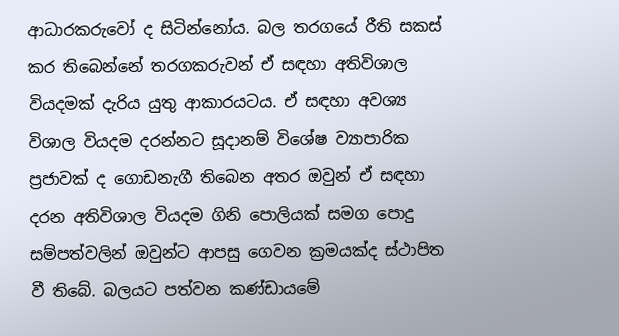ආධාරකරුවෝ ද සිටින්නෝය. බල තරගයේ රීති සකස් කර තිබෙන්නේ තරගකරුවන් ඒ සඳහා අතිවිශාල වියදමක් දැරිය යුතු ආකාරයටය. ඒ සඳහා අවශ්‍ය විශාල වියදම දරන්නට සූදානම් විශේෂ ව්‍යාපාරික ප්‍රජාවක් ද ගොඩනැගී තිබෙන අතර ඔවුන් ඒ සඳහා දරන අතිවිශාල වියදම ගිනි පොලියක් සමග පොදු සම්පත්වලින් ඔවුන්ට ආපසු ගෙවන ක්‍රමයක්ද ස්ථාපිත වී තිබේ. බලයට පත්වන කණ්ඩායමේ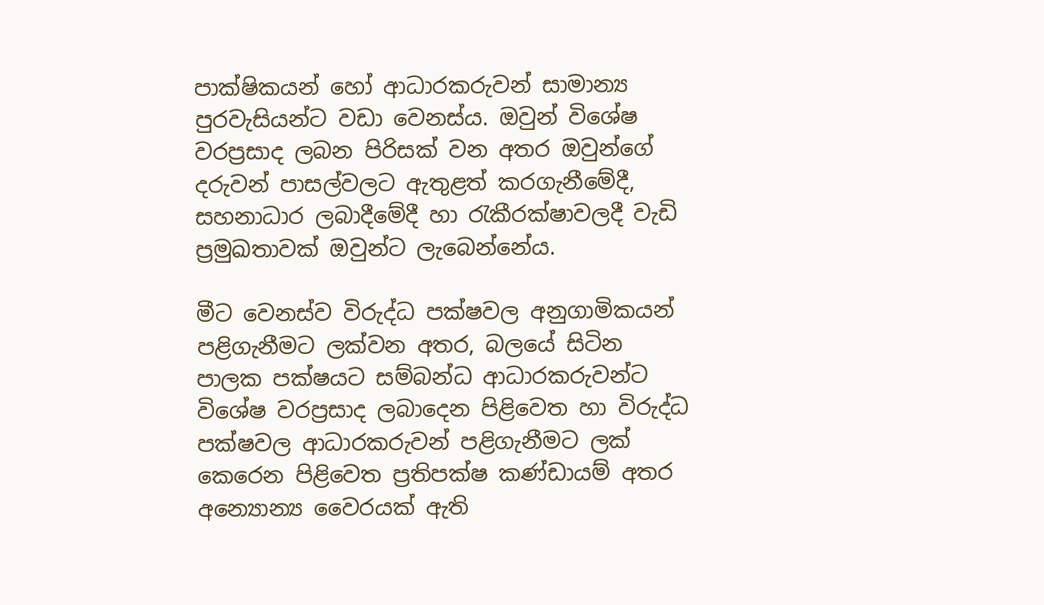පාක්ෂිකයන් හෝ ආධාරකරුවන් සාමාන්‍ය පුරවැසියන්ට වඩා වෙනස්ය. ඔවුන් විශේෂ වරප්‍රසාද ලබන පිරිසක් වන අතර ඔවුන්ගේ දරුවන් පාසල්වලට ඇතුළත් කරගැනීමේදී, සහනාධාර ලබාදීමේදී හා රැකීරක්ෂාවලදී වැඩි ප්‍රමුඛතාවක් ඔවුන්ට ලැබෙන්නේය.

මීට වෙනස්ව විරුද්ධ පක්ෂවල අනුගාමිකයන් පළිගැනීමට ලක්වන අතර, බලයේ සිටින පාලක පක්ෂයට සම්බන්ධ ආධාරකරුවන්ට විශේෂ වරප්‍රසාද ලබාදෙන පිළිවෙත හා විරුද්ධ පක්ෂවල ආධාරකරුවන් පළිගැනීමට ලක් කෙරෙන පිළිවෙත ප්‍රතිපක්ෂ කණ්ඩායම් අතර අන්‍යොන්‍ය වෛරයක් ඇති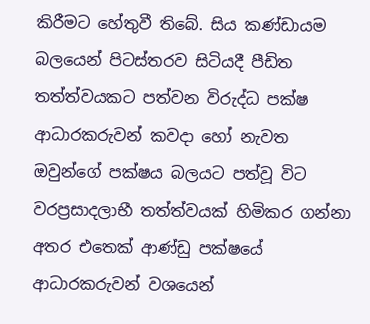කිරීමට හේතුවී තිබේ. සිය කණ්ඩායම බලයෙන් පිටස්තරව සිටියදී පීඩිත තත්ත්වයකට පත්වන විරුද්ධ පක්ෂ ආධාරකරුවන් කවදා හෝ නැවත ඔවුන්ගේ පක්ෂය බලයට පත්වූ විට වරප්‍රසාදලාභී තත්ත්වයක් හිමිකර ගන්නා අතර එතෙක් ආණ්ඩු පක්ෂයේ ආධාරකරුවන් වශයෙන්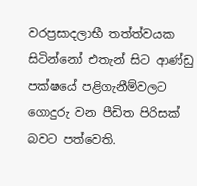වරප්‍රසාදලාභී තත්ත්වයක සිටින්නෝ එතැන් සිට ආණ්ඩු පක්ෂයේ පළිගැනීම්වලට ගොදුරු වන පීඩිත පිරිසක් බවට පත්වෙති.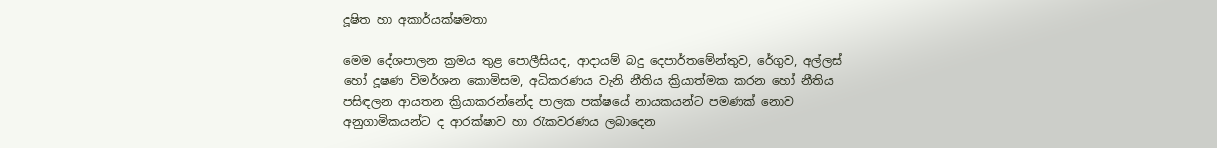දූෂිත හා අකාර්යක්ෂමතා

මෙම දේශපාලන ක්‍රමය තුළ පොලීසියද, ආදායම් බදු දෙපාර්තමේන්තුව, රේගුව, අල්ලස් හෝ දූෂණ විමර්ශන කොමිසම, අධිකරණය වැනි නීතිය ක්‍රියාත්මක කරන හෝ නීතිය පසිඳලන ආයතන ක්‍රියාකරන්නේද පාලක පක්ෂයේ නායකයන්ට පමණක් නොව අනුගාමිකයන්ට ද ආරක්ෂාව හා රැකවරණය ලබාදෙන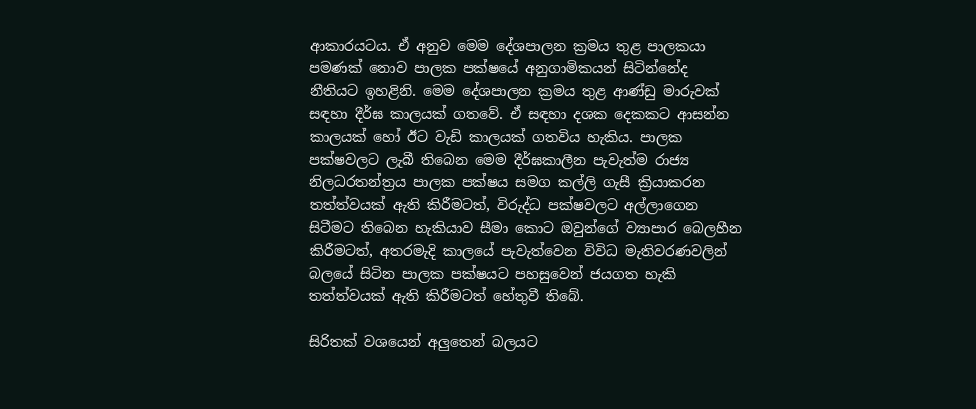ආකාරයටය. ඒ අනුව මෙම දේශපාලන ක්‍රමය තුළ පාලකයා පමණක් නොව පාලක පක්ෂයේ අනුගාමිකයන් සිටින්නේද නීතියට ඉහළිනි. මෙම දේශපාලන ක්‍රමය තුළ ආණ්ඩු මාරුවක් සඳහා දීර්ඝ කාලයක් ගතවේ. ඒ සඳහා දශක දෙකකට ආසන්න කාලයක් හෝ ඊට වැඩි කාලයක් ගතවිය හැකිය. පාලක පක්ෂවලට ලැබී තිබෙන මෙම දීර්ඝකාලීන පැවැත්ම රාජ්‍ය නිලධරතන්ත්‍රය පාලක පක්ෂය සමග කල්ලි ගැසී ක්‍රියාකරන තත්ත්වයක් ඇති කිරීමටත්, විරුද්ධ පක්ෂවලට අල්ලාගෙන සිටීමට තිබෙන හැකියාව සීමා කොට ඔවුන්ගේ ව්‍යාපාර බෙලහීන කිරීමටත්, අතරමැදි කාලයේ පැවැත්වෙන විවිධ මැතිවරණවලින් බලයේ සිටින පාලක පක්ෂයට පහසුවෙන් ජයගත හැකි තත්ත්වයක් ඇති කිරීමටත් හේතුවී තිබේ.

සිරිතක් වශයෙන් අලුතෙන් බලයට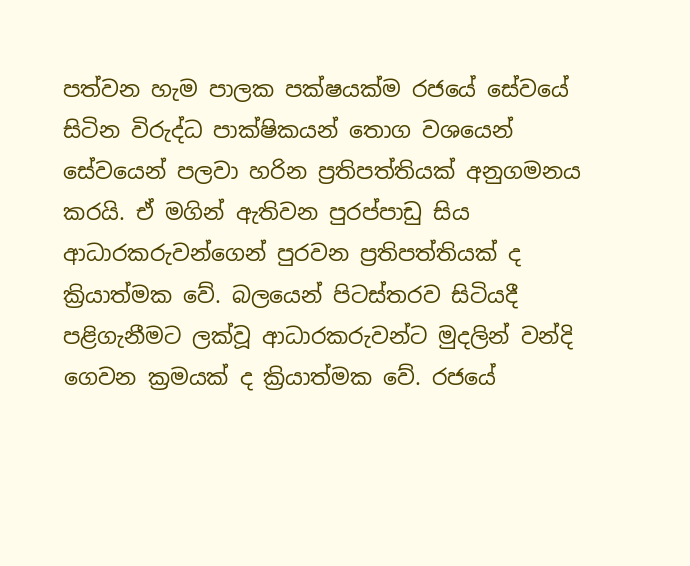පත්වන හැම පාලක පක්ෂයක්ම රජයේ සේවයේ සිටින විරුද්ධ පාක්ෂිකයන් තොග වශයෙන් සේවයෙන් පලවා හරින ප්‍රතිපත්තියක් අනුගමනය කරයි. ඒ මගින් ඇතිවන පුරප්පාඩු සිය ආධාරකරුවන්ගෙන් පුරවන ප්‍රතිපත්තියක් ද ක්‍රියාත්මක වේ. බලයෙන් පිටස්තරව සිටියදී පළිගැනීමට ලක්වූ ආධාරකරුවන්ට මුදලින් වන්දි ගෙවන ක්‍රමයක් ද ක්‍රියාත්මක වේ. රජයේ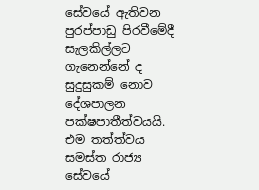සේවයේ ඇතිවන පුරප්පාඩු පිරවීමේදී සැලකිල්ලට ගැනෙන්නේ ද සුදුසුකම් නොව දේශපාලන පක්ෂපාතීත්වයයි. එම තත්ත්වය සමස්ත රාජ්‍ය සේවයේ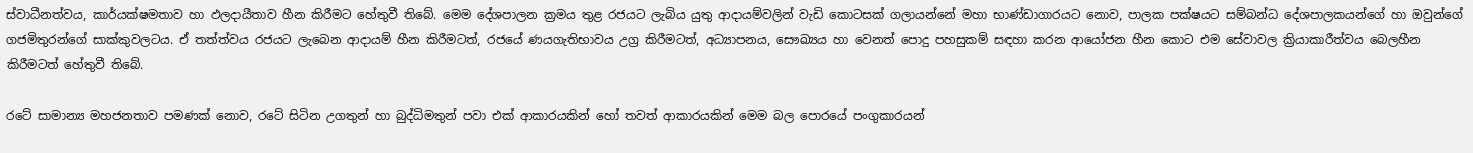ස්වාධීනත්වය, කාර්යක්ෂමතාව හා ඵලදායීතාව හීන කිරීමට හේතුවී තිබේ. මෙම දේශපාලන ක්‍රමය තුළ රජයට ලැබිය යුතු ආදායම්වලින් වැඩි කොටසක් ගලායන්නේ මහා භාණ්ඩාගාරයට නොව, පාලක පක්ෂයට සම්බන්ධ දේශපාලකයන්ගේ හා ඔවුන්ගේ ගජමිතුරන්ගේ සාක්කුවලටය. ඒ තත්ත්වය රජයට ලැබෙන ආදායම් හීන කිරීමටත්, රජයේ ණයගැතිභාවය උග්‍ර කිරීමටත්, අධ්‍යාපනය, සෞඛ්‍යය හා වෙනත් පොදු පහසුකම් සඳහා කරන ආයෝජන හීන කොට එම සේවාවල ක්‍රියාකාරීත්වය බෙලහීන කිරීමටත් හේතුවී තිබේ.

රටේ සාමාන්‍ය මහජනතාව පමණක් නොව, රටේ සිටින උගතුන් හා බුද්ධිමතුන් පවා එක් ආකාරයකින් හෝ තවත් ආකාරයකින් මෙම බල පොරයේ පංගුකාරයන්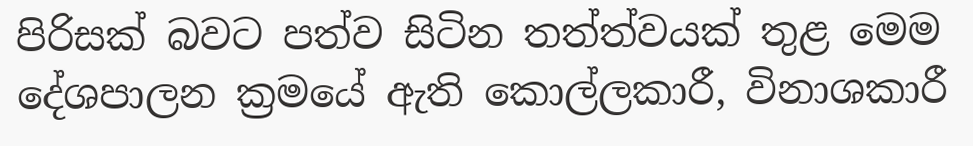පිරිසක් බවට පත්ව සිටින තත්ත්වයක් තුළ මෙම දේශපාලන ක්‍රමයේ ඇති කොල්ලකාරී, විනාශකාරී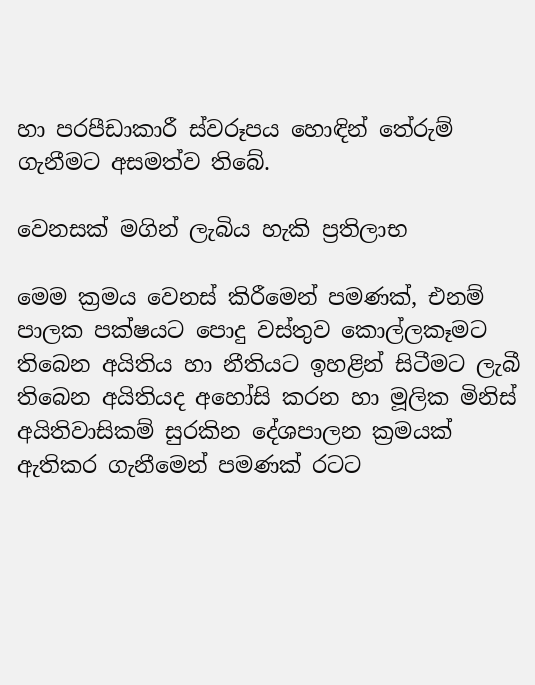හා පරපීඩාකාරී ස්වරූපය හොඳින් තේරුම් ගැනීමට අසමත්ව තිබේ.

වෙනසක් මගින් ලැබිය හැකි ප්‍රතිලාභ

මෙම ක්‍රමය වෙනස් කිරීමෙන් පමණක්, එනම් පාලක පක්ෂයට පොදු වස්තුව කොල්ලකෑමට තිබෙන අයිතිය හා නීතියට ඉහළින් සිටීමට ලැබී තිබෙන අයිතියද අහෝසි කරන හා මූලික මිනිස් අයිතිවාසිකම් සුරකින දේශපාලන ක්‍රමයක් ඇතිකර ගැනීමෙන් පමණක් රටට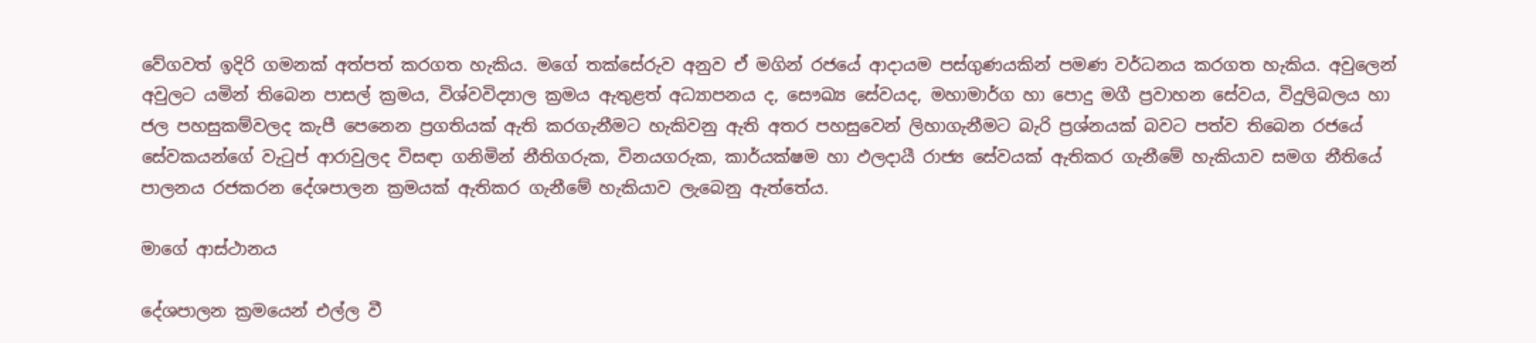වේගවත් ඉදිරි ගමනක් අත්පත් කරගත හැකිය. මගේ තක්සේරුව අනුව ඒ මගින් රජයේ ආදායම පස්ගුණයකින් පමණ වර්ධනය කරගත හැකිය. අවුලෙන් අවුලට යමින් තිබෙන පාසල් ක්‍රමය, විශ්වවිද්‍යාල ක්‍රමය ඇතුළත් අධ්‍යාපනය ද, සෞඛ්‍ය සේවයද, මහාමාර්ග හා පොදු මගී ප්‍රවාහන සේවය, විදුලිබලය හා ජල පහසුකම්වලද කැපී පෙනෙන ප්‍රගතියක් ඇති කරගැනීමට හැකිවනු ඇති අතර පහසුවෙන් ලිහාගැනීමට බැරි ප්‍රශ්නයක් බවට පත්ව තිබෙන රජයේ සේවකයන්ගේ වැටුප් ආරාවුලද විසඳා ගනිමින් නීතිගරුක, විනයගරුක, කාර්යක්ෂම හා ඵලදායී රාජ්‍ය සේවයක් ඇතිකර ගැනීමේ හැකියාව සමග නීතියේ පාලනය රජකරන දේශපාලන ක්‍රමයක් ඇතිකර ගැනීමේ හැකියාව ලැබෙනු ඇත්තේය.

මාගේ ආස්ථානය

දේශපාලන ක්‍රමයෙන් එල්ල වී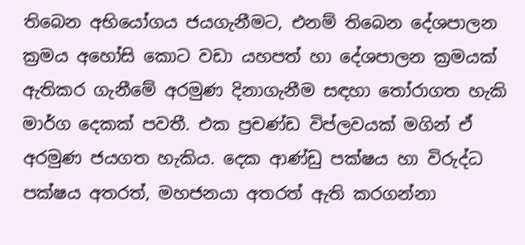තිබෙන අභියෝගය ජයගැනීමට, එනම් තිබෙන දේශපාලන ක්‍රමය අහෝසි කොට වඩා යහපත් හා දේශපාලන ක්‍රමයක් ඇතිකර ගැනීමේ අරමුණ දිනාගැනීම සඳහා තෝරාගත හැකි මාර්ග දෙකක් පවතී. එක ප්‍රචණ්ඩ විප්ලවයක් මගින් ඒ අරමුණ ජයගත හැකිය. දෙක ආණ්ඩු පක්ෂය හා විරුද්ධ පක්ෂය අතරත්, මහජනයා අතරත් ඇති කරගන්නා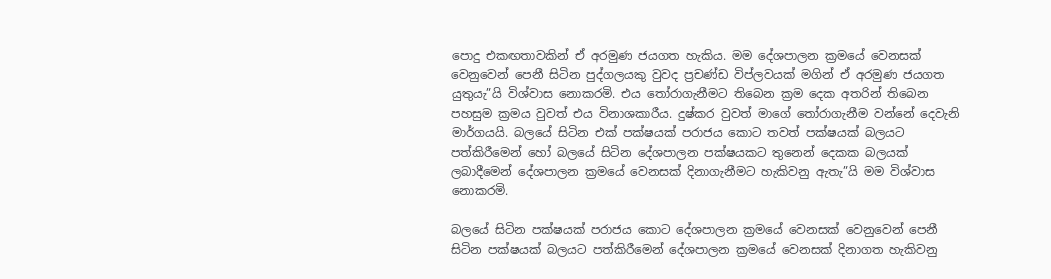පොදු එකඟතාවකින් ඒ අරමුණ ජයගත හැකිය. මම දේශපාලන ක්‍රමයේ වෙනසක් වෙනුවෙන් පෙනී සිටින පුද්ගලයකු වුවද ප්‍රචණ්ඩ විප්ලවයක් මගින් ඒ අරමුණ ජයගත යුතුයැ”යි විශ්වාස නොකරමි. එය තෝරාගැනීමට තිබෙන ක්‍රම දෙක අතරින් තිබෙන පහසුම ක්‍රමය වුවත් එය විනාශකාරීය. දුෂ්කර වුවත් මාගේ තෝරාගැනීම වන්නේ දෙවැනි මාර්ගයයි. බලයේ සිටින එක් පක්ෂයක් පරාජය කොට තවත් පක්ෂයක් බලයට පත්කිරීමෙන් හෝ බලයේ සිටින දේශපාලන පක්ෂයකට තුනෙන් දෙකක බලයක් ලබාදීමෙන් දේශපාලන ක්‍රමයේ වෙනසක් දිනාගැනීමට හැකිවනු ඇතැ”යි මම විශ්වාස නොකරමි.

බලයේ සිටින පක්ෂයක් පරාජය කොට දේශපාලන ක්‍රමයේ වෙනසක් වෙනුවෙන් පෙනී සිටින පක්ෂයක් බලයට පත්කිරීමෙන් දේශපාලන ක්‍රමයේ වෙනසක් දිනාගත හැකිවනු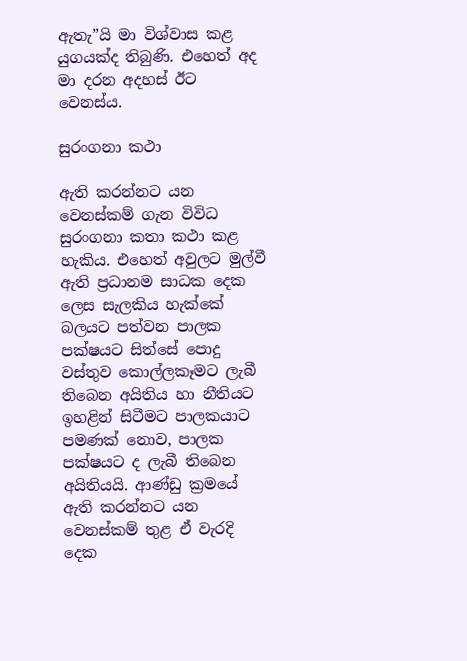ඇතැ”යි මා විශ්වාස කළ යුගයක්ද තිබුණි. එහෙත් අද මා දරන අදහස් ඊට වෙනස්ය.

සුරංගනා කථා

ඇති කරන්නට යන වෙනස්කම් ගැන විවිධ සුරංගනා කතා කථා කළ හැකිය. එහෙත් අවුලට මුල්වී ඇති ප්‍රධානම සාධක දෙක ලෙස සැලකිය හැක්කේ බලයට පත්වන පාලක පක්ෂයට සිත්සේ පොදු වස්තුව කොල්ලකෑමට ලැබී තිබෙන අයිතිය හා නීතියට ඉහළින් සිටීමට පාලකයාට පමණක් නොව, පාලක පක්ෂයට ද ලැබී තිබෙන අයිතියයි. ආණ්ඩු ක්‍රමයේ ඇති කරන්නට යන වෙනස්කම් තුළ ඒ වැරදි දෙක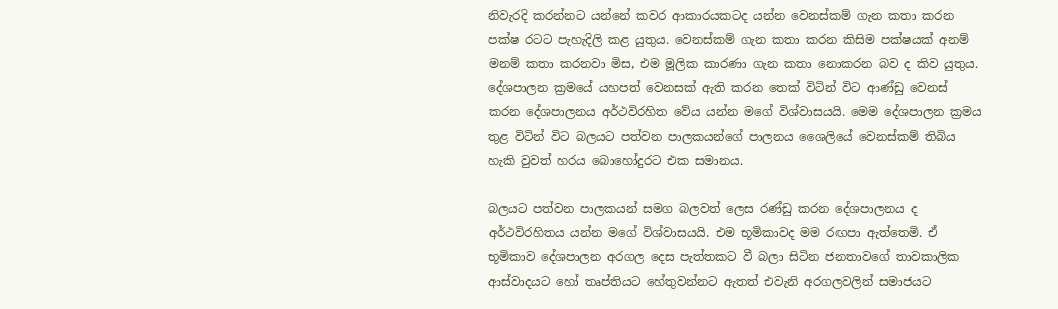නිවැරදි කරන්නට යන්නේ කවර ආකාරයකටද යන්න වෙනස්කම් ගැන කතා කරන පක්ෂ රටට පැහැදිලි කළ යුතුය. වෙනස්කම් ගැන කතා කරන කිසිම පක්ෂයක් අනම් මනම් කතා කරනවා මිස, එම මූලික කාරණා ගැන කතා නොකරන බව ද කිව යුතුය. දේශපාලන ක්‍රමයේ යහපත් වෙනසක් ඇති කරන තෙක් විටින් විට ආණ්ඩු වෙනස් කරන දේශපාලනය අර්ථවිරහිත වේය යන්න මගේ විශ්වාසයයි. මෙම දේශපාලන ක්‍රමය තුළ විටින් විට බලයට පත්වන පාලකයන්ගේ පාලනය ශෛලියේ වෙනස්කම් තිබිය හැකි වුවත් හරය බොහෝදුරට එක සමානය.

බලයට පත්වන පාලකයන් සමග බලවත් ලෙස රණ්ඩු කරන දේශපාලනය ද අර්ථවිරහිතය යන්න මගේ විශ්වාසයයි. එම භූමිකාවද මම රඟපා ඇත්තෙමි. ඒ භූමිකාව දේශපාලන අරගල දෙස පැත්තකට වී බලා සිටින ජනතාවගේ තාවකාලික ආස්වාදයට හෝ තෘප්තියට හේතුවන්නට ඇතත් එවැනි අරගලවලින් සමාජයට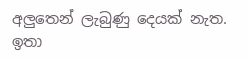අලුතෙන් ලැබුණු දෙයක් නැත. ඉතා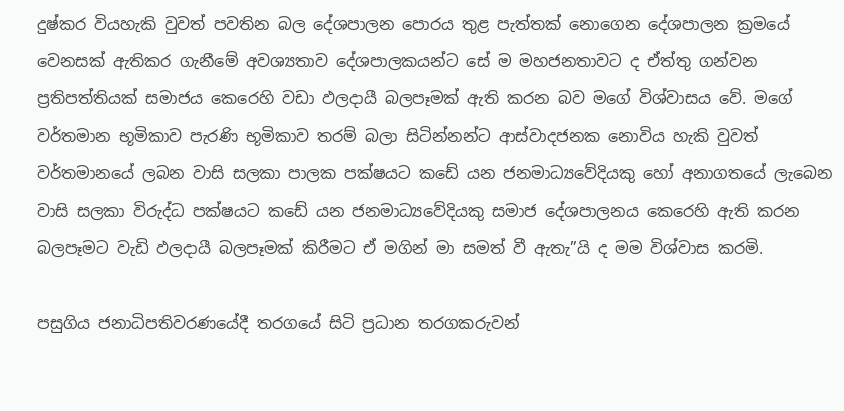දුෂ්කර වියහැකි වුවත් පවතින බල දේශපාලන පොරය තුළ පැත්තක් නොගෙන දේශපාලන ක්‍රමයේ වෙනසක් ඇතිකර ගැනීමේ අවශ්‍යතාව දේශපාලකයන්ට සේ ම මහජනතාවට ද ඒත්තු ගන්වන ප්‍රතිපත්තියක් සමාජය කෙරෙහි වඩා ඵලදායී බලපෑමක් ඇති කරන බව මගේ විශ්වාසය වේ. මගේ වර්තමාන භූමිකාව පැරණි භූමිකාව තරම් බලා සිටින්නන්ට ආස්වාදජනක නොවිය හැකි වුවත් වර්තමානයේ ලබන වාසි සලකා පාලක පක්ෂයට කඩේ යන ජනමාධ්‍යවේදියකු හෝ අනාගතයේ ලැබෙන වාසි සලකා විරුද්ධ පක්ෂයට කඩේ යන ජනමාධ්‍යවේදියකු සමාජ දේශපාලනය කෙරෙහි ඇති කරන බලපෑමට වැඩි ඵලදායී බලපෑමක් කිරීමට ඒ මගින් මා සමත් වී ඇතැ”යි ද මම විශ්වාස කරමි.

පසුගිය ජනාධිපතිවරණයේදී තරගයේ සිටි ප්‍රධාන තරගකරුවන්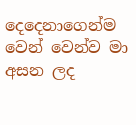දෙදෙනාගෙන්ම වෙන් වෙන්ව මා අසන ලද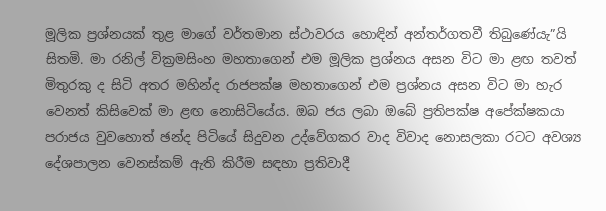මූලික ප්‍රශ්නයක් තුළ මාගේ වර්තමාන ස්ථාවරය හොඳින් අන්තර්ගතවී තිබුණේයැ”යි සිතමි. මා රනිල් වික්‍රමසිංහ මහතාගෙන් එම මූලික ප්‍රශ්නය අසන විට මා ළඟ තවත් මිතුරකු ද සිටි අතර මහින්ද රාජපක්ෂ මහතාගෙන් එම ප්‍රශ්නය අසන විට මා හැර වෙනත් කිසිවෙක් මා ළඟ නොසිටියේය. ඔබ ජය ලබා ඔබේ ප්‍රතිපක්ෂ අපේක්ෂකයා පරාජය වුවහොත් ඡන්ද පිටියේ සිදුවන උද්වේගකර වාද විවාද නොසලකා රටට අවශ්‍ය දේශපාලන වෙනස්කම් ඇති කිරීම සඳහා ප්‍රතිවාදී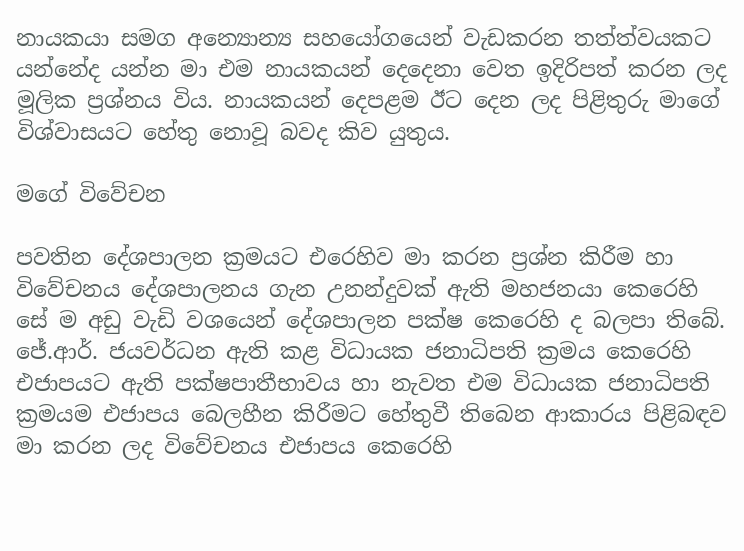නායකයා සමග අන්‍යොන්‍ය සහයෝගයෙන් වැඩකරන තත්ත්වයකට යන්නේද යන්න මා එම නායකයන් දෙදෙනා වෙත ඉදිරිපත් කරන ලද මූලික ප්‍රශ්නය විය. නායකයන් දෙපළම ඊට දෙන ලද පිළිතුරු මාගේ විශ්වාසයට හේතු නොවූ බවද කිව යුතුය.

මගේ විවේචන

පවතින දේශපාලන ක්‍රමයට එරෙහිව මා කරන ප්‍රශ්න කිරීම හා විවේචනය දේශපාලනය ගැන උනන්දුවක් ඇති මහජනයා කෙරෙහි සේ ම අඩු වැඩි වශයෙන් දේශපාලන පක්ෂ කෙරෙහි ද බලපා තිබේ. ජේ.ආර්. ජයවර්ධන ඇති කළ විධායක ජනාධිපති ක්‍රමය කෙරෙහි එජාපයට ඇති පක්ෂපාතීභාවය හා නැවත එම විධායක ජනාධිපති ක්‍රමයම එජාපය බෙලහීන කිරීමට හේතුවී තිබෙන ආකාරය පිළිබඳව මා කරන ලද විවේචනය එජාපය කෙරෙහි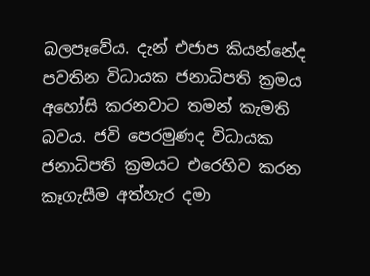බලපෑවේය. දැන් එජාප කියන්නේද පවතින විධායක ජනාධිපති ක්‍රමය අහෝසි කරනවාට තමන් කැමති බවය. ජවි පෙරමුණද විධායක ජනාධිපති ක්‍රමයට එරෙහිව කරන කෑගැසීම අත්හැර දමා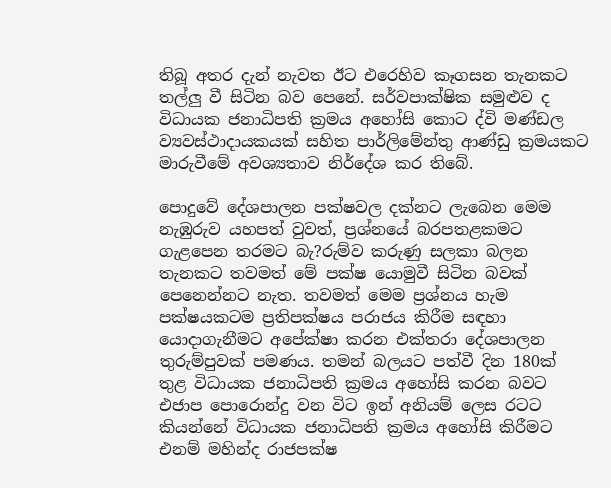තිබූ අතර දැන් නැවත ඊට එරෙහිව කෑගසන තැනකට තල්ලු වී සිටින බව පෙනේ. සර්වපාක්ෂික සමුළුව ද විධායක ජනාධිපති ක්‍රමය අහෝසි කොට ද්වි මණ්ඩල ව්‍යවස්ථාදායකයක් සහිත පාර්ලිමේන්තු ආණ්ඩු ක්‍රමයකට මාරුවීමේ අවශ්‍යතාව නිර්දේශ කර තිබේ.

පොදුවේ දේශපාලන පක්ෂවල දක්නට ලැබෙන මෙම නැඹුරුව යහපත් වුවත්, ප්‍රශ්නයේ බරපතළකමට ගැළපෙන තරමට බැ?රුම්ව කරුණු සලකා බලන තැනකට තවමත් මේ පක්ෂ යොමුවී සිටින බවක් පෙනෙන්නට නැත. තවමත් මෙම ප්‍රශ්නය හැම පක්ෂයකටම ප්‍රතිපක්ෂය පරාජය කිරීම සඳහා යොදාගැනීමට අපේක්ෂා කරන එක්තරා දේශපාලන තුරුම්පුවක් පමණය. තමන් බලයට පත්වී දින 180ක් තුළ විධායක ජනාධිපති ක්‍රමය අහෝසි කරන බවට එජාප පොරොන්දු වන විට ඉන් අනියම් ලෙස රටට කියන්නේ විධායක ජනාධිපති ක්‍රමය අහෝසි කිරීමට එනම් මහින්ද රාජපක්ෂ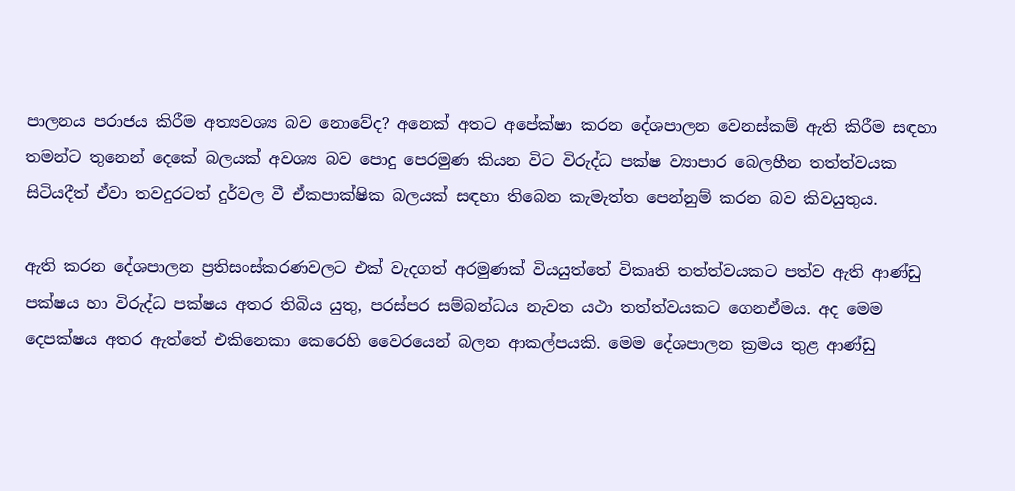පාලනය පරාජය කිරීම අත්‍යවශ්‍ය බව නොවේද? අනෙක් අතට අපේක්ෂා කරන දේශපාලන වෙනස්කම් ඇති කිරීම සඳහා තමන්ට තුනෙන් දෙකේ බලයක් අවශ්‍ය බව පොදු පෙරමුණ කියන විට විරුද්ධ පක්ෂ ව්‍යාපාර බෙලහීන තත්ත්වයක සිටියදීත් ඒවා තවදුරටත් දුර්වල වී ඒකපාක්ෂික බලයක් සඳහා තිබෙන කැමැත්ත පෙන්නුම් කරන බව කිවයුතුය.

ඇති කරන දේශපාලන ප්‍රතිසංස්කරණවලට එක් වැදගත් අරමුණක් වියයුත්තේ විකෘති තත්ත්වයකට පත්ව ඇති ආණ්ඩු පක්ෂය හා විරුද්ධ පක්ෂය අතර තිබිය යුතු, පරස්පර සම්බන්ධය නැවත යථා තත්ත්වයකට ගෙනඒමය. අද මෙම දෙපක්ෂය අතර ඇත්තේ එකිනෙකා කෙරෙහි වෛරයෙන් බලන ආකල්පයකි. මෙම දේශපාලන ක්‍රමය තුළ ආණ්ඩු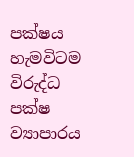පක්ෂය හැමවිටම විරුද්ධ පක්ෂ ව්‍යාපාරය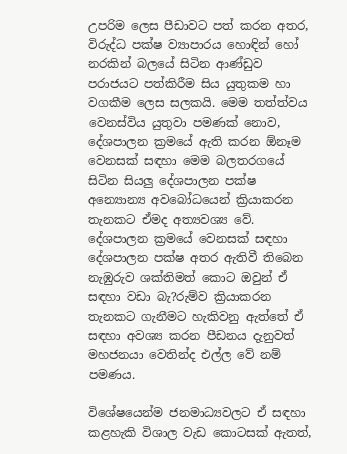උපරිම ලෙස පීඩාවට පත් කරන අතර, විරුද්ධ පක්ෂ ව්‍යාපාරය හොඳින් හෝ නරකින් බලයේ සිටින ආණ්ඩුව පරාජයට පත්කිරීම සිය යුතුකම හා වගකීම ලෙස සලකයි. මෙම තත්ත්වය වෙනස්විය යුතුවා පමණක් නොව, දේශපාලන ක්‍රමයේ ඇති කරන ඕනෑම වෙනසක් සඳහා මෙම බලතරගයේ සිටින සියලු දේශපාලන පක්ෂ අන්‍යොන්‍ය අවබෝධයෙන් ක්‍රියාකරන තැනකට ඒමද අත්‍යවශ්‍ය වේ. දේශපාලන ක්‍රමයේ වෙනසක් සඳහා දේශපාලන පක්ෂ අතර ඇතිවී තිබෙන නැඹුරුව ශක්තිමත් කොට ඔවුන් ඒ සඳහා වඩා බැ?රුම්ව ක්‍රියාකරන තැනකට ගැනීමට හැකිවනු ඇත්තේ ඒ සඳහා අවශ්‍ය කරන පීඩනය දැනුවත් මහජනයා වෙතින්ද එල්ල වේ නම් පමණය.

විශේෂයෙන්ම ජනමාධ්‍යවලට ඒ සඳහා කළහැකි විශාල වැඩ කොටසක් ඇතත්,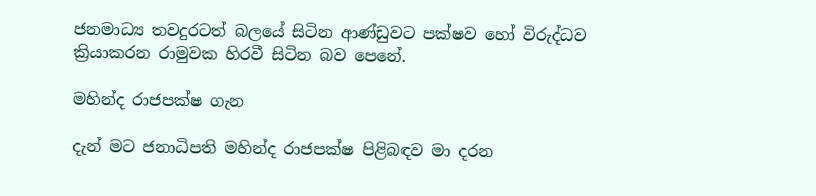ජනමාධ්‍ය තවදුරටත් බලයේ සිටින ආණ්ඩුවට පක්ෂව හෝ විරුද්ධව ක්‍රියාකරන රාමුවක හිරවී සිටින බව පෙනේ.

මහින්ද රාජපක්ෂ ගැන

දැන් මට ජනාධිපති මහින්ද රාජපක්ෂ පිළිබඳව මා දරන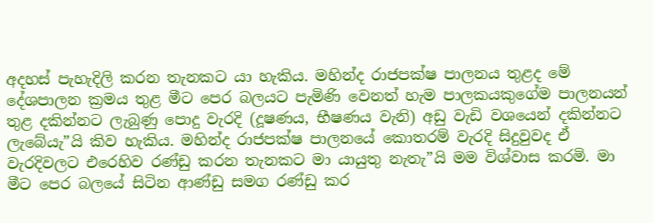අදහස් පැහැදිලි කරන තැනකට යා හැකිය. මහින්ද රාජපක්ෂ පාලනය තුළද මේ දේශපාලන ක්‍රමය තුළ මීට පෙර බලයට පැමිණි වෙනත් හැම පාලකයකුගේම පාලනයන් තුළ දකින්නට ලැබුණු පොදු වැරදි (දූෂණය, භීෂණය වැනි) අඩු වැඩි වශයෙන් දකින්නට ලැබේයැ”යි කිව හැකිය. මහින්ද රාජපක්ෂ පාලනයේ කොතරම් වැරදි සිදුවුවද ඒ වැරදිවලට එරෙහිව රණ්ඩු කරන තැනකට මා යායුතු නැතැ”යි මම විශ්වාස කරමි. මා මීට පෙර බලයේ සිටින ආණ්ඩු සමග රණ්ඩු කර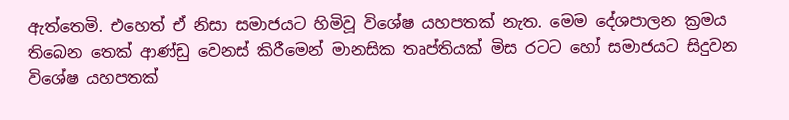ඇත්තෙමි. එහෙත් ඒ නිසා සමාජයට හිමිවූ විශේෂ යහපතක් නැත. මෙම දේශපාලන ක්‍රමය තිබෙන තෙක් ආණ්ඩු වෙනස් කිරීමෙන් මානසික තෘප්තියක් මිස රටට හෝ සමාජයට සිදුවන විශේෂ යහපතක්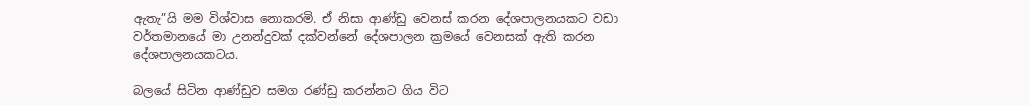ඇතැ”යි මම විශ්වාස නොකරමි. ඒ නිසා ආණ්ඩු වෙනස් කරන දේශපාලනයකට වඩා වර්තමානයේ මා උනන්දුවක් දක්වන්නේ දේශපාලන ක්‍රමයේ වෙනසක් ඇති කරන දේශපාලනයකටය.

බලයේ සිටින ආණ්ඩුව සමග රණ්ඩු කරන්නට ගිය විට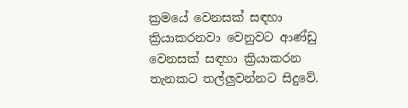ක්‍රමයේ වෙනසක් සඳහා ක්‍රියාකරනවා වෙනුවට ආණ්ඩු වෙනසක් සඳහා ක්‍රියාකරන තැනකට තල්ලුවන්නට සිදුවේ.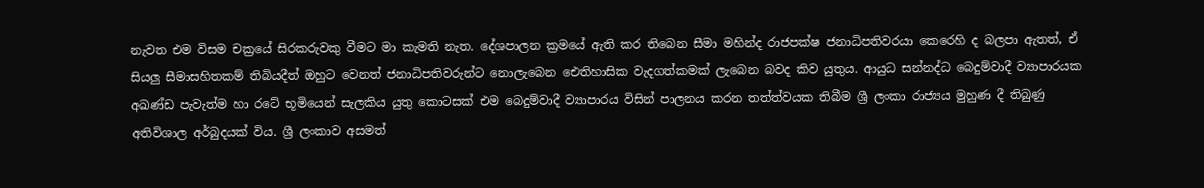නැවත එම විසම චක්‍රයේ සිරකරුවකු වීමට මා කැමති නැත. දේශපාලන ක්‍රමයේ ඇති කර තිබෙන සීමා මහින්ද රාජපක්ෂ ජනාධිපතිවරයා කෙරෙහි ද බලපා ඇතත්, ඒ සියලු සීමාසහිතකම් තිබියදීත් ඔහුට වෙනත් ජනාධිපතිවරුන්ට නොලැබෙන ඓතිහාසික වැදගත්කමක් ලැබෙන බවද කිව යුතුය. ආයුධ සන්නද්ධ බෙදුම්වාදී ව්‍යාපාරයක අඛණ්ඩ පැවැත්ම හා රටේ භූමියෙන් සැලකිය යුතු කොටසක් එම බෙදුම්වාදී ව්‍යාපාරය විසින් පාලනය කරන තත්ත්වයක තිබීම ශ්‍රී ලංකා රාජ්‍යය මුහුණ දී තිබුණු අතිවිශාල අර්බුදයක් විය. ශ්‍රී ලංකාව අසමත්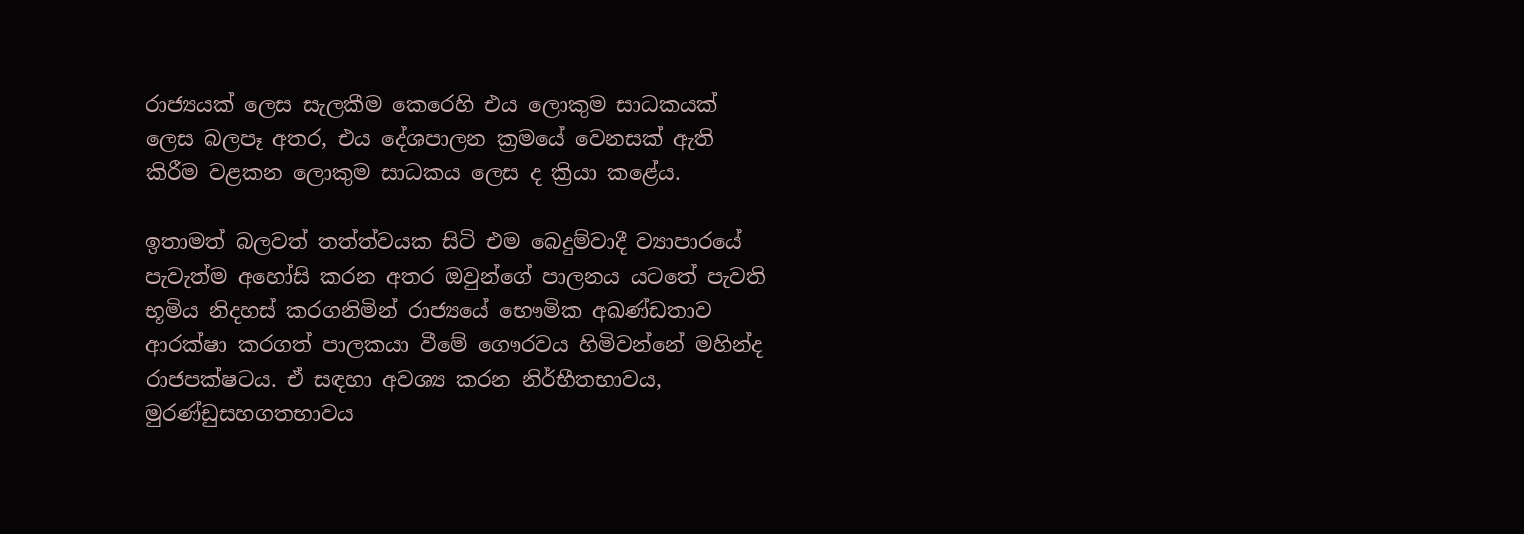රාජ්‍යයක් ලෙස සැලකීම කෙරෙහි එය ලොකුම සාධකයක් ලෙස බලපෑ අතර, එය දේශපාලන ක්‍රමයේ වෙනසක් ඇති කිරීම වළකන ලොකුම සාධකය ලෙස ද ක්‍රියා කළේය.

ඉතාමත් බලවත් තත්ත්වයක සිටි එම බෙදුම්වාදී ව්‍යාපාරයේ පැවැත්ම අහෝසි කරන අතර ඔවුන්ගේ පාලනය යටතේ පැවති භූමිය නිදහස් කරගනිමින් රාජ්‍යයේ භෞමික අඛණ්ඩතාව ආරක්ෂා කරගත් පාලකයා වීමේ ගෞරවය හිමිවන්නේ මහින්ද රාජපක්ෂටය. ඒ සඳහා අවශ්‍ය කරන නිර්භීතභාවය, මුරණ්ඩුසහගතභාවය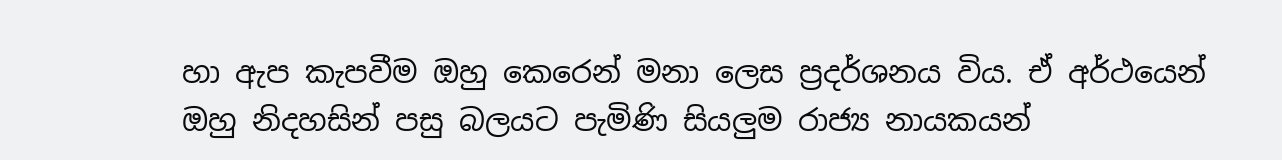හා ඇප කැපවීම ඔහු කෙරෙන් මනා ලෙස ප්‍රදර්ශනය විය. ඒ අර්ථයෙන් ඔහු නිදහසින් පසු බලයට පැමිණි සියලුම රාජ්‍ය නායකයන්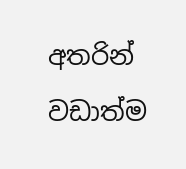අතරින් වඩාත්ම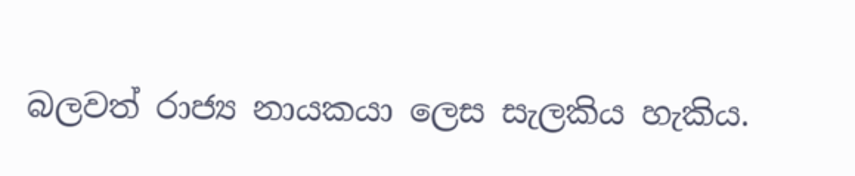බලවත් රාජ්‍ය නායකයා ලෙස සැලකිය හැකිය.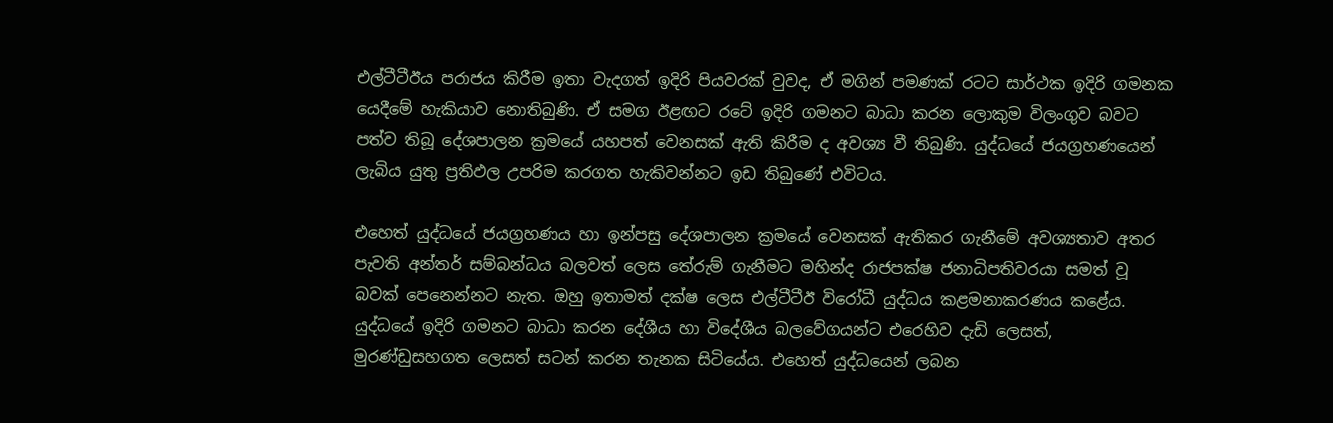එල්ටීටීඊය පරාජය කිරීම ඉතා වැදගත් ඉදිරි පියවරක් වුවද, ඒ මගින් පමණක් රටට සාර්ථක ඉදිරි ගමනක යෙදීමේ හැකියාව නොතිබුණි. ඒ සමග ඊළඟට රටේ ඉදිරි ගමනට බාධා කරන ලොකුම විලංගුව බවට පත්ව තිබූ දේශපාලන ක්‍රමයේ යහපත් වෙනසක් ඇති කිරීම ද අවශ්‍ය වී තිබුණි. යුද්ධයේ ජයග්‍රහණයෙන් ලැබිය යුතු ප්‍රතිඵල උපරිම කරගත හැකිවන්නට ඉඩ තිබුණේ එවිටය.

එහෙත් යුද්ධයේ ජයග්‍රහණය හා ඉන්පසු දේශපාලන ක්‍රමයේ වෙනසක් ඇතිකර ගැනීමේ අවශ්‍යතාව අතර පැවති අන්තර් සම්බන්ධය බලවත් ලෙස තේරුම් ගැනීමට මහින්ද රාජපක්ෂ ජනාධිපතිවරයා සමත් වූ බවක් පෙනෙන්නට නැත. ඔහු ඉතාමත් දක්ෂ ලෙස එල්ටීටීඊ විරෝධී යුද්ධය කළමනාකරණය කළේය. යුද්ධයේ ඉදිරි ගමනට බාධා කරන දේශීය හා විදේශීය බලවේගයන්ට එරෙහිව දැඩි ලෙසත්, මුරණ්ඩුසහගත ලෙසත් සටන් කරන තැනක සිටියේය. එහෙත් යුද්ධයෙන් ලබන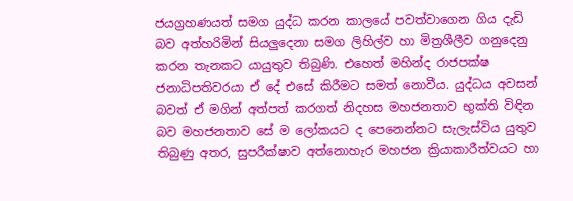ජයග්‍රහණයත් සමග යුද්ධ කරන කාලයේ පවත්වාගෙන ගිය දැඩි බව අත්හරිමින් සියලුදෙනා සමග ලිහිල්ව හා මිත්‍රශීලීව ගනුදෙනු කරන තැනකට යායුතුව තිබුණි. එහෙත් මහින්ද රාජපක්ෂ ජනාධිපතිවරයා ඒ දේ එසේ කිරීමට සමත් නොවීය. යුද්ධය අවසන් බවත් ඒ මගින් අත්පත් කරගත් නිදහස මහජනතාව භුක්ති විඳින බව මහජනතාව සේ ම ලෝකයට ද පෙනෙන්නට සැලැස්විය යුතුව තිබුණු අතර, සුපරීක්ෂාව අත්නොහැර මහජන ක්‍රියාකාරීත්වයට හා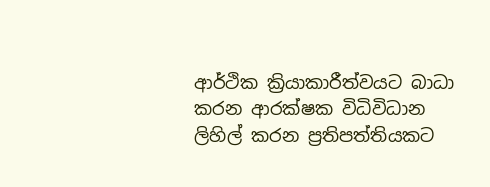ආර්ථික ක්‍රියාකාරීත්වයට බාධා කරන ආරක්ෂක විධිවිධාන ලිහිල් කරන ප්‍රතිපත්තියකට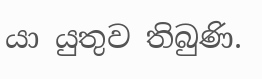යා යුතුව තිබුණි.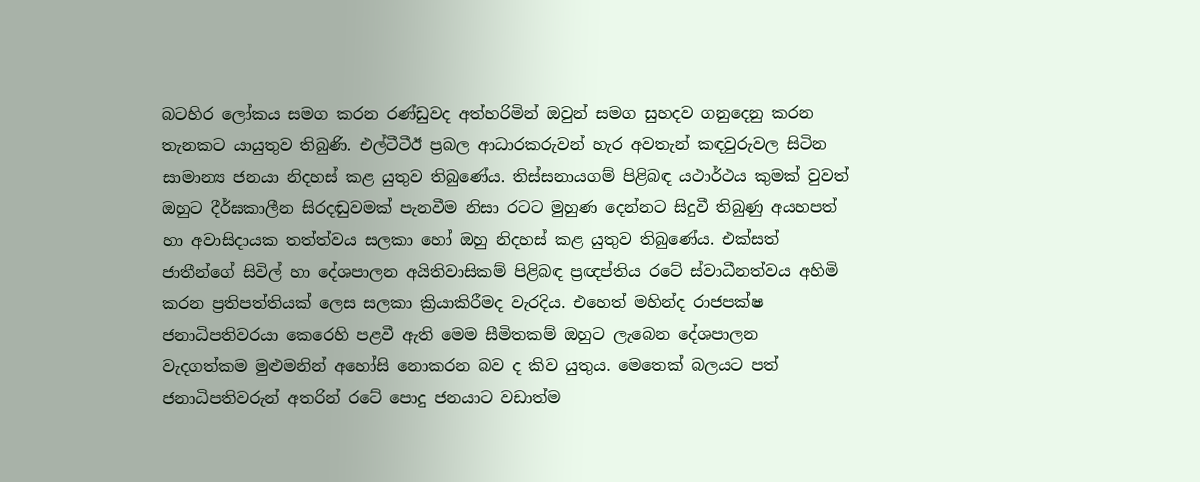බටහිර ලෝකය සමග කරන රණ්ඩුවද අත්හරිමින් ඔවුන් සමග සුහදව ගනුදෙනු කරන තැනකට යායුතුව තිබුණි. එල්ටීටීඊ ප්‍රබල ආධාරකරුවන් හැර අවතැන් කඳවුරුවල සිටින සාමාන්‍ය ජනයා නිදහස් කළ යුතුව තිබුණේය. තිස්සනායගම් පිළිබඳ යථාර්ථය කුමක් වුවත් ඔහුට දීර්ඝකාලීන සිරදඬුවමක් පැනවීම නිසා රටට මුහුණ දෙන්නට සිදුවී තිබුණු අයහපත් හා අවාසිදායක තත්ත්වය සලකා හෝ ඔහු නිදහස් කළ යුතුව තිබුණේය. එක්සත් ජාතීන්ගේ සිවිල් හා දේශපාලන අයිතිවාසිකම් පිළිබඳ ප්‍රඥප්තිය රටේ ස්වාධීනත්වය අහිමි කරන ප්‍රතිපත්තියක් ලෙස සලකා ක්‍රියාකිරීමද වැරදිය. එහෙත් මහින්ද රාජපක්ෂ ජනාධිපතිවරයා කෙරෙහි පළවී ඇති මෙම සීමිතකම් ඔහුට ලැබෙන දේශපාලන වැදගත්කම මුළුමනින් අහෝසි නොකරන බව ද කිව යුතුය. මෙතෙක් බලයට පත් ජනාධිපතිවරුන් අතරින් රටේ පොදු ජනයාට වඩාත්ම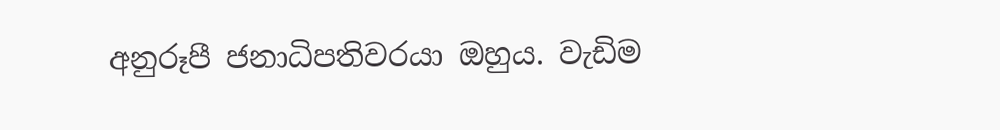අනුරූපී ජනාධිපතිවරයා ඔහුය. වැඩිම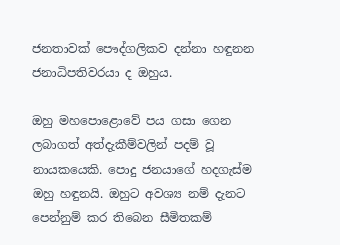ජනතාවක් පෞද්ගලිකව දන්නා හඳුනන ජනාධිපතිවරයා ද ඔහුය.

ඔහු මහපොළොවේ පය ගසා ගෙන ලබාගත් අත්දැකීම්වලින් පදම් වූ නායකයෙකි. පොදු ජනයාගේ හදගැස්ම ඔහු හඳුනයි. ඔහුට අවශ්‍ය නම් දැනට පෙන්නුම් කර තිබෙන සීමිතකම්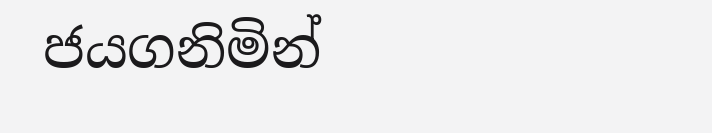ජයගනිමින්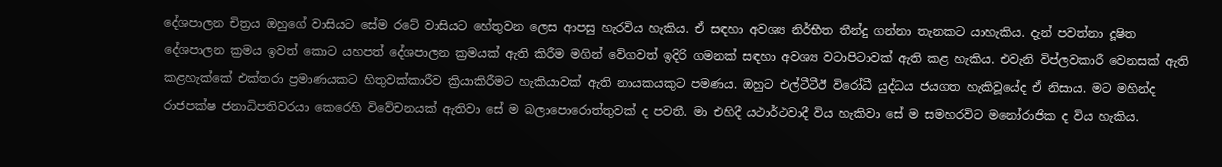දේශපාලන චිත්‍රය ඔහුගේ වාසියට සේම රටේ වාසියට හේතුවන ලෙස ආපසු හැරවිය හැකිය. ඒ සඳහා අවශ්‍ය නිර්භීත තීන්දු ගන්නා තැනකට යාහැකිය. දැන් පවත්නා දූෂිත දේශපාලන ක්‍රමය ඉවත් කොට යහපත් දේශපාලන ක්‍රමයක් ඇති කිරීම මගින් වේගවත් ඉදිරි ගමනක් සඳහා අවශ්‍ය වටාපිටාවක් ඇති කළ හැකිය. එවැනි විප්ලවකාරී වෙනසක් ඇති කළහැක්කේ එක්තරා ප්‍රමාණයකට හිතුවක්කාරීව ක්‍රියාකිරීමට හැකියාවක් ඇති නායකයකුට පමණය. ඔහුට එල්ටීටීඊ විරෝධී යුද්ධය ජයගත හැකිවූයේද ඒ නිසාය. මට මහින්ද රාජපක්ෂ ජනාධිපතිවරයා කෙරෙහි විවේචනයක් ඇතිවා සේ ම බලාපොරොත්තුවක් ද පවතී. මා එහිදී යථාර්ථවාදී විය හැකිවා සේ ම සමහරවිට මනෝරාජික ද විය හැකිය.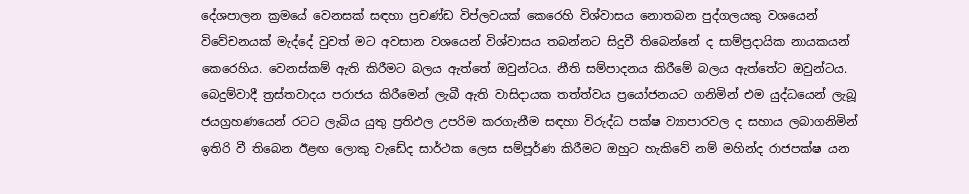දේශපාලන ක්‍රමයේ වෙනසක් සඳහා ප්‍රචණ්ඩ විප්ලවයක් කෙරෙහි විශ්වාසය නොතබන පුද්ගලයකු වශයෙන් විවේචනයක් මැද්දේ වුවත් මට අවසාන වශයෙන් විශ්වාසය තබන්නට සිදුවී තිබෙන්නේ ද සාම්ප්‍රදායික නායකයන් කෙරෙහිය. වෙනස්කම් ඇති කිරීමට බලය ඇත්තේ ඔවුන්ටය. නීති සම්පාදනය කිරීමේ බලය ඇත්තේට ඔවුන්ටය. බෙදුම්වාදී ත්‍රස්තවාදය පරාජය කිරීමෙන් ලැබී ඇති වාසිදායක තත්ත්වය ප්‍රයෝජනයට ගනිමින් එම යුද්ධයෙන් ලැබූ ජයග්‍රහණයෙන් රටට ලැබිය යුතු ප්‍රතිඵල උපරිම කරගැනීම සඳහා විරුද්ධ පක්ෂ ව්‍යාපාරවල ද සහාය ලබාගනිමින් ඉතිරි වී තිබෙන ඊළඟ ලොකු වැඩේද සාර්ථක ලෙස සම්පූර්ණ කිරීමට ඔහුට හැකිවේ නම් මහින්ද රාජපක්ෂ යන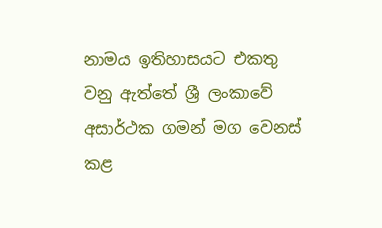නාමය ඉතිහාසයට එකතු වනු ඇත්තේ ශ්‍රී ලංකාවේ අසාර්ථක ගමන් මග වෙනස් කළ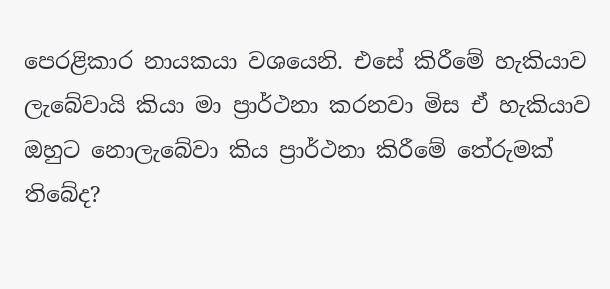පෙරළිකාර නායකයා වශයෙනි. එසේ කිරීමේ හැකියාව ලැබේවායි කියා මා ප්‍රාර්ථනා කරනවා මිස ඒ හැකියාව ඔහුට නොලැබේවා කිය ප්‍රාර්ථනා කිරීමේ තේරුමක් තිබේද?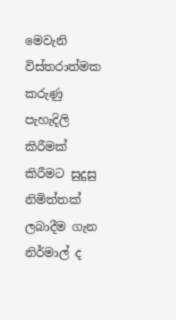මෙවැනි විස්තරාත්මක කරුණු පැහැදිලි කිරීමක් කිරීමට සුදුසු නිමිත්තක් ලබාදීම ගැන නිර්මාල් ද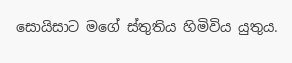සොයිසාට මගේ ස්තුතිය හිමිවිය යුතුය.